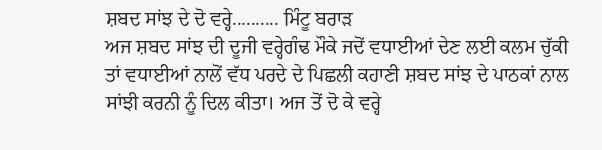ਸ਼ਬਦ ਸਾਂਝ ਦੇ ਦੋ ਵਰ੍ਹੇ.......... ਮਿੰਟੂ ਬਰਾੜ
ਅਜ ਸ਼ਬਦ ਸਾਂਝ ਦੀ ਦੂਜੀ ਵਰ੍ਹੇਗੰਢ ਮੌਕੇ ਜਦੋਂ ਵਧਾਈਆਂ ਦੇਣ ਲਈ ਕਲਮ ਚੁੱਕੀ ਤਾਂ ਵਧਾਈਆਂ ਨਾਲੋਂ ਵੱਧ ਪਰਦੇ ਦੇ ਪਿਛਲੀ ਕਹਾਣੀ ਸ਼ਬਦ ਸਾਂਝ ਦੇ ਪਾਠਕਾਂ ਨਾਲ ਸਾਂਝੀ ਕਰਨੀ ਨੂੰ ਦਿਲ ਕੀਤਾ। ਅਜ ਤੋਂ ਦੋ ਕੇ ਵਰ੍ਹੇ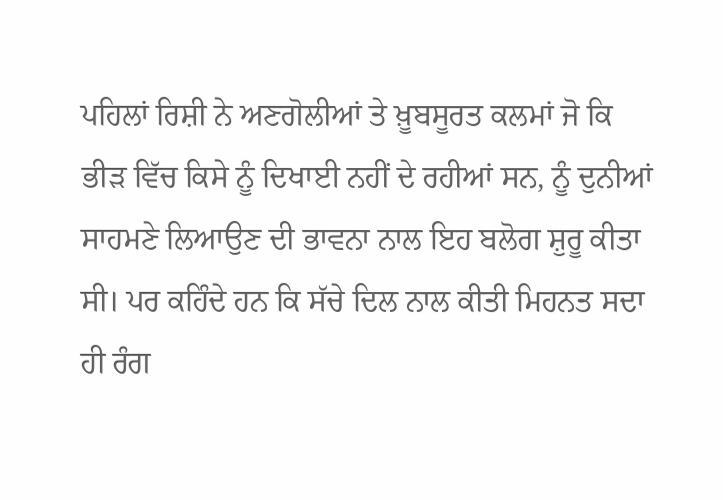ਪਹਿਲਾਂ ਰਿਸ਼ੀ ਨੇ ਅਣਗੋਲੀਆਂ ਤੇ ਖ਼ੂਬਸੂਰਤ ਕਲਮਾਂ ਜੋ ਕਿ ਭੀੜ ਵਿੱਚ ਕਿਸੇ ਨੂੰ ਦਿਖਾਈ ਨਹੀਂ ਦੇ ਰਹੀਆਂ ਸਨ, ਨੂੰ ਦੁਨੀਆਂ ਸਾਹਮਣੇ ਲਿਆਉਣ ਦੀ ਭਾਵਨਾ ਨਾਲ ਇਹ ਬਲੋਗ ਸ਼ੁਰੂ ਕੀਤਾ ਸੀ। ਪਰ ਕਹਿੰਦੇ ਹਨ ਕਿ ਸੱਚੇ ਦਿਲ ਨਾਲ ਕੀਤੀ ਮਿਹਨਤ ਸਦਾ ਹੀ ਰੰਗ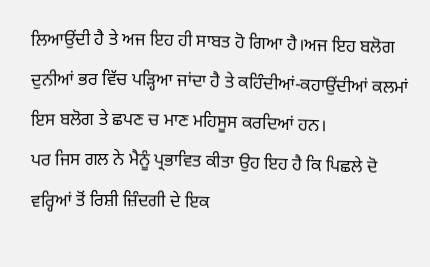ਲਿਆਉਂਦੀ ਹੈ ਤੇ ਅਜ ਇਹ ਹੀ ਸਾਬਤ ਹੋ ਗਿਆ ਹੈ।ਅਜ ਇਹ ਬਲੋਗ ਦੁਨੀਆਂ ਭਰ ਵਿੱਚ ਪੜ੍ਹਿਆ ਜਾਂਦਾ ਹੈ ਤੇ ਕਹਿੰਦੀਆਂ-ਕਹਾਉਂਦੀਆਂ ਕਲਮਾਂ ਇਸ ਬਲੋਗ ਤੇ ਛਪਣ ਚ ਮਾਣ ਮਹਿਸੂਸ ਕਰਦਿਆਂ ਹਨ।
ਪਰ ਜਿਸ ਗਲ ਨੇ ਮੈਨੂੰ ਪ੍ਰਭਾਵਿਤ ਕੀਤਾ ਉਹ ਇਹ ਹੈ ਕਿ ਪਿਛਲੇ ਦੋ ਵਰ੍ਹਿਆਂ ਤੋਂ ਰਿਸ਼ੀ ਜ਼ਿੰਦਗੀ ਦੇ ਇਕ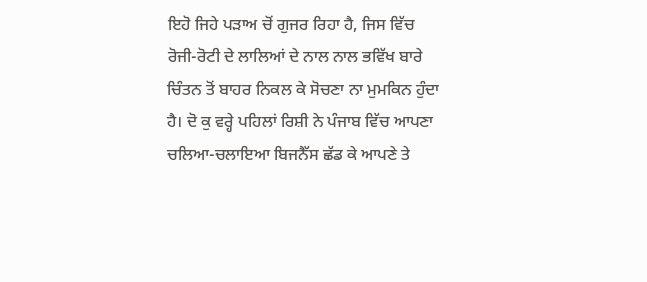ਇਹੋ ਜਿਹੇ ਪੜਾਅ ਚੋਂ ਗੁਜਰ ਰਿਹਾ ਹੈ, ਜਿਸ ਵਿੱਚ ਰੋਜੀ-ਰੋਟੀ ਦੇ ਲਾਲਿਆਂ ਦੇ ਨਾਲ ਨਾਲ ਭਵਿੱਖ ਬਾਰੇ ਚਿੰਤਨ ਤੋਂ ਬਾਹਰ ਨਿਕਲ ਕੇ ਸੋਚਣਾ ਨਾ ਮੁਮਕਿਨ ਹੁੰਦਾ ਹੈ। ਦੋ ਕੁ ਵਰ੍ਹੇ ਪਹਿਲਾਂ ਰਿਸ਼ੀ ਨੇ ਪੰਜਾਬ ਵਿੱਚ ਆਪਣਾ ਚਲਿਆ-ਚਲਾਇਆ ਬਿਜਨੈੱਸ ਛੱਡ ਕੇ ਆਪਣੇ ਤੇ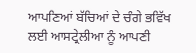ਆਪਣਿਆਂ ਬੱਚਿਆਂ ਦੇ ਚੰਗੇ ਭਵਿੱਖ ਲਈ ਆਸਟ੍ਰੇਲੀਆ ਨੂੰ ਆਪਣੀ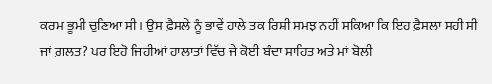ਕਰਮ ਭੂਮੀ ਚੁਣਿਆ ਸੀ। ਉਸ ਫ਼ੈਸਲੇ ਨੂੰ ਭਾਵੇਂ ਹਾਲੇ ਤਕ ਰਿਸ਼ੀ ਸਮਝ ਨਹੀਂ ਸਕਿਆ ਕਿ ਇਹ ਫ਼ੈਸਲਾ ਸਹੀ ਸੀ ਜਾਂ ਗ਼ਲਤ? ਪਰ ਇਹੋ ਜਿਹੀਆਂ ਹਾਲਾਤਾਂ ਵਿੱਚ ਜੇ ਕੋਈ ਬੰਦਾ ਸਾਹਿਤ ਅਤੇ ਮਾਂ ਬੋਲੀ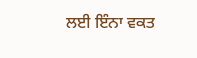ਲਈ ਇੰਨਾ ਵਕਤ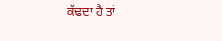ਕੱਢਦਾ ਹੈ ਤਾਂ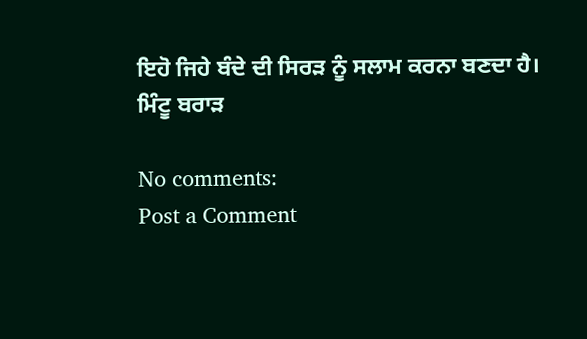ਇਹੋ ਜਿਹੇ ਬੰਦੇ ਦੀ ਸਿਰੜ ਨੂੰ ਸਲਾਮ ਕਰਨਾ ਬਣਦਾ ਹੈ।
ਮਿੰਟੂ ਬਰਾੜ

No comments:
Post a Comment